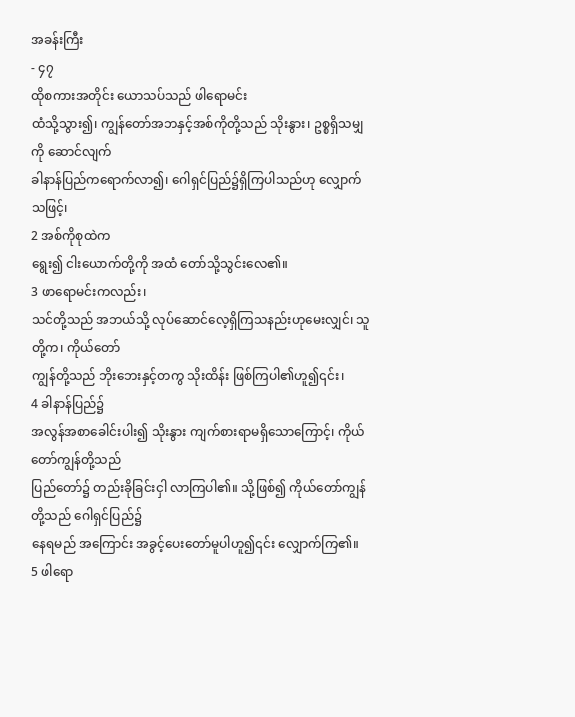အခန်းကြီး
- ၄၇
ထိုစကားအတိုင်း ယောသပ်သည် ဖါရောမင်း
ထံသို့သွား၍၊ ကျွန်တော်အဘနှင့်အစ်ကိုတို့သည် သိုးနွား၊ ဥစ္စရှိသမျှကို ဆောင်လျက်
ခါနာန်ပြည်ကရောက်လာ၍၊ ဂေါရှင်ပြည်၌ရှိကြပါသည်ဟု လျှောက်သဖြင့်၊
2 အစ်ကိုစုထဲက
ရွေး၍ ငါးယောက်တို့ကို အထံ တော်သို့သွင်းလေ၏။
3 ဖာရောမင်းကလည်း၊
သင်တို့သည် အဘယ်သို့ လုပ်ဆောင်လေ့ရှိကြသနည်းဟုမေးလျှင်၊ သူတို့က၊ ကိုယ်တော်
ကျွန်တို့သည် ဘိုးဘေးနှင့်တကွ သိုးထိန်း ဖြစ်ကြပါ၏ဟူ၍၎င်း၊
4 ခါနာန်ပြည်၌
အလွန်အစာခေါင်းပါး၍ သိုးနွား ကျက်စားရာမရှိသောကြောင့်၊ ကိုယ်တော်ကျွန်တို့သည်
ပြည်တော်၌ တည်းခိုခြင်းငှါ လာကြပါ၏။ သို့ဖြစ်၍ ကိုယ်တော်ကျွန်တို့သည် ဂေါရှင်ပြည်၌
နေရမည် အကြောင်း အခွင့်ပေးတော်မူပါဟူ၍၎င်း လျှောက်ကြ၏။
5 ဖါရော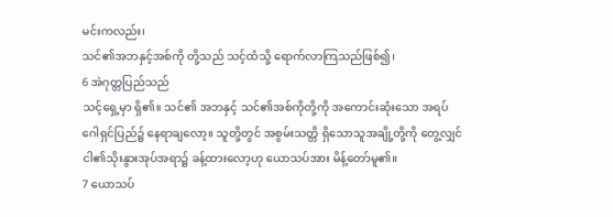မင်းကလည်း၊
သင်၏အဘနှင့်အစ်ကို တို့သည် သင့်ထံသို့ ရောက်လာကြသည်ဖြစ်၍၊
6 အဲဂုတ္တပြည်သည်
သင့်ရှေ့မှာ ရှိ၏။ သင်၏ အဘနှင့် သင်၏အစ်ကိုတို့ကို အကောင်းဆုံးသော အရပ်
ဂေါရှင်ပြည်၌ နေရာချလော့။ သူတို့တွင် အစွမ်းသတ္တိ ရှိသောသူအချို့တို့ကို တွေ့လျှင်
ငါ၏သိုးနွားအုပ်အရာ၌ ခန့်ထားလော့ဟု ယောသပ်အား မိန့်တော်မူ၏။
7 ယောသပ်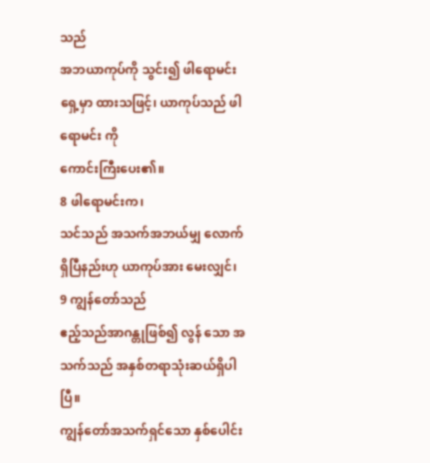သည်
အဘယာကုပ်ကို သွင်း၍ ဖါရောမင်းရှေ့မှာ ထားသဖြင့်၊ ယာကုပ်သည် ဖါရောမင်း ကို
ကောင်းကြီးပေး၏။
8 ဖါရောမင်းက၊
သင်သည် အသက်အဘယ်မျှ လောက်ရှိပြီနည်းဟု ယာကုပ်အား မေးလျှင်၊
9 ကျွန်တော်သည်
ဧည့်သည်အာဂန္တုဖြစ်၍ လွန် သော အသက်သည် အနှစ်တရာသုံးဆယ်ရှိပါပြီ။
ကျွန်တော်အသက်ရှင်သော နှစ်ပေါင်း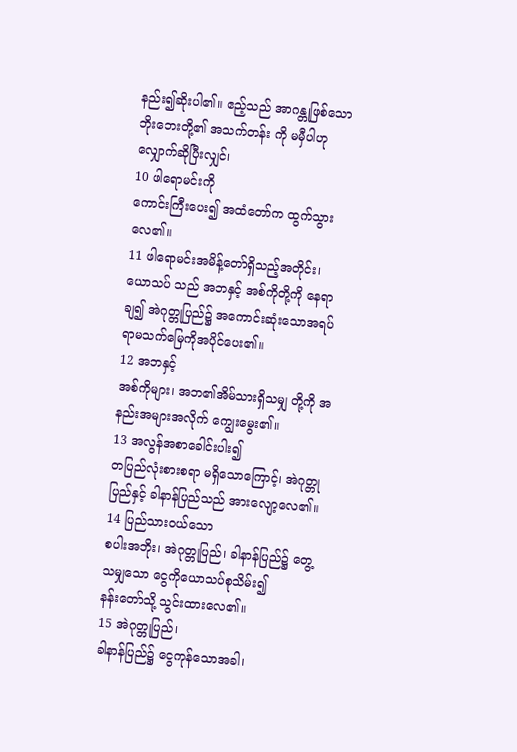နည်း၍ဆိုးပါ၏။ ဧည့်သည် အာဂန္တုဖြစ်သော
ဘိုးဘေးတို့၏ အသက်တန်း ကို မမှီပါဟု လျှောက်ဆိုပြီးလျှင်၊
10 ဖါရောမင်းကို
ကောင်းကြီးပေး၍ အထံတော်က ထွက်သွားလေ၏။
11 ဖါရောမင်းအမိန့်တော်ရှိသည့်အတိုင်း၊
ယောသပ် သည် အဘနှင့် အစ်ကိုတို့ကို နေရာချ၍ အဲဂုတ္တုပြည်၌ အကောင်းဆုံးသောအရပ်
ရာမသက်မြေကိုအပိုင်ပေး၏။
12 အဘနှင့်
အစ်ကိုများ၊ အဘ၏အိမ်သားရှိသမျှ တို့ကို အနည်းအများအလိုက် ကျွေးမွေး၏။
13 အလွန်အစာခေါင်းပါး၍
တပြည်လုံးစားစရာ မရှိသောကြောင့်၊ အဲဂုတ္တုပြည်နှင့် ခါနာန်ပြည်သည် အားလျော့လေ၏။
14 ပြည်သားဝယ်သော
စပါးအဘိုး၊ အဲဂုတ္တုပြည်၊ ခါနာန်ပြည်၌ တွေ့သမျှသော ငွေကိုယောသပ်စုသိမ်း၍
နန်းတော်သို့ သွင်းထားလေ၏။
15 အဲဂုတ္တုပြည်၊
ခါနာန်ပြည်၌ ငွေကုန်သောအခါ၊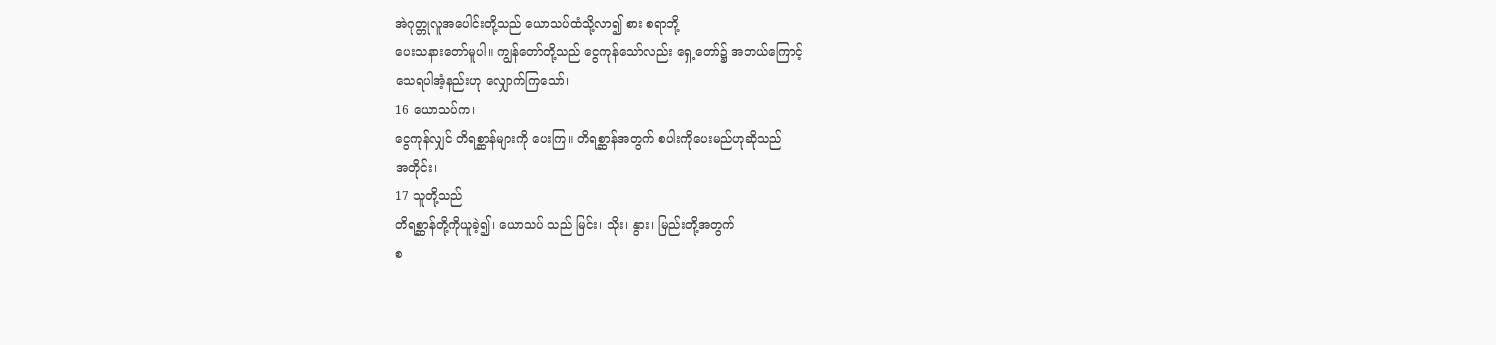အဲဂုတ္တုလူအပေါင်းတို့သည် ယောသပ်ထံသို့လာ၍ စား စရာဘို့
ပေးသနားတော်မူပါ။ ကျွန်တော်တို့သည် ငွေကုန်သော်လည်း ရှေ့တော်၌ အဘယ်ကြောင့်
သေရပါအံ့နည်းဟု လျှောက်ကြသော်၊
16 ယောသပ်က၊
ငွေကုန်လျှင် တိရစ္ဆာန်များကို ပေးကြ။ တိရစ္ဆာန်အတွက် စပါးကိုပေးမည်ဟုဆိုသည်
အတိုင်း၊
17 သူတို့သည်
တိရစ္ဆာန်တို့ကိုယူခဲ့၍၊ ယောသပ် သည် မြင်း၊ သိုး၊ နွား၊ မြည်းတို့အတွက်
စ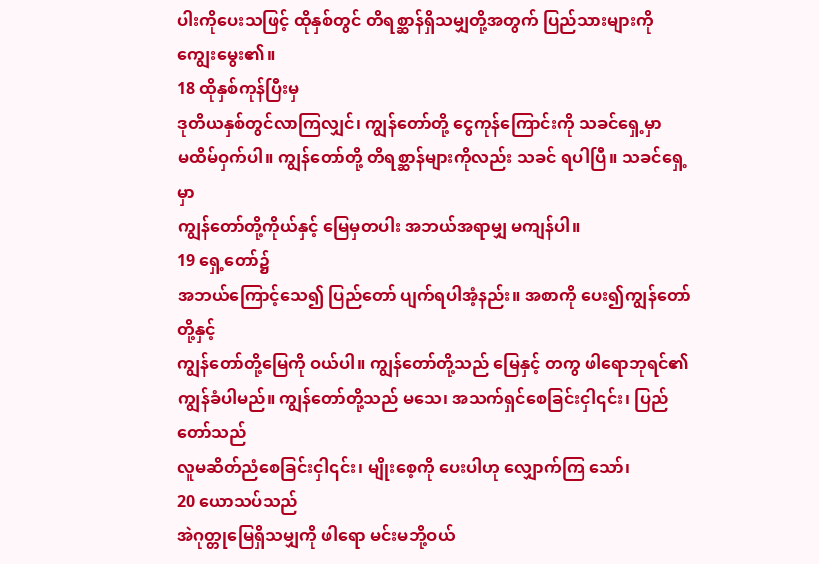ပါးကိုပေးသဖြင့် ထိုနှစ်တွင် တိရစ္ဆာန်ရှိသမျှတို့အတွက် ပြည်သားများကို
ကျွေးမွေး၏။
18 ထိုနှစ်ကုန်ပြီးမှ
ဒုတိယနှစ်တွင်လာကြလျှင်၊ ကျွန်တော်တို့ ငွေကုန်ကြောင်းကို သခင်ရှေ့မှာ
မထိမ်ဝှက်ပါ။ ကျွန်တော်တို့ တိရစ္ဆာန်များကိုလည်း သခင် ရပါပြီ။ သခင်ရှေ့မှာ
ကျွန်တော်တို့ကိုယ်နှင့် မြေမှတပါး အဘယ်အရာမျှ မကျန်ပါ။
19 ရှေ့တော်၌
အဘယ်ကြောင့်သေ၍ ပြည်တော် ပျက်ရပါအံ့နည်း။ အစာကို ပေး၍ကျွန်တော်တို့နှင့်
ကျွန်တော်တို့မြေကို ဝယ်ပါ။ ကျွန်တော်တို့သည် မြေနှင့် တကွ ဖါရောဘုရင်၏
ကျွန်ခံပါမည်။ ကျွန်တော်တို့သည် မသေ၊ အသက်ရှင်စေခြင်းငှါ၎င်း၊ ပြည်တော်သည်
လူမဆိတ်ညံစေခြင်းငှါ၎င်း၊ မျိုးစေ့ကို ပေးပါဟု လျှောက်ကြ သော်၊
20 ယောသပ်သည်
အဲဂုတ္တုမြေရှိသမျှကို ဖါရော မင်းမဘို့ဝယ်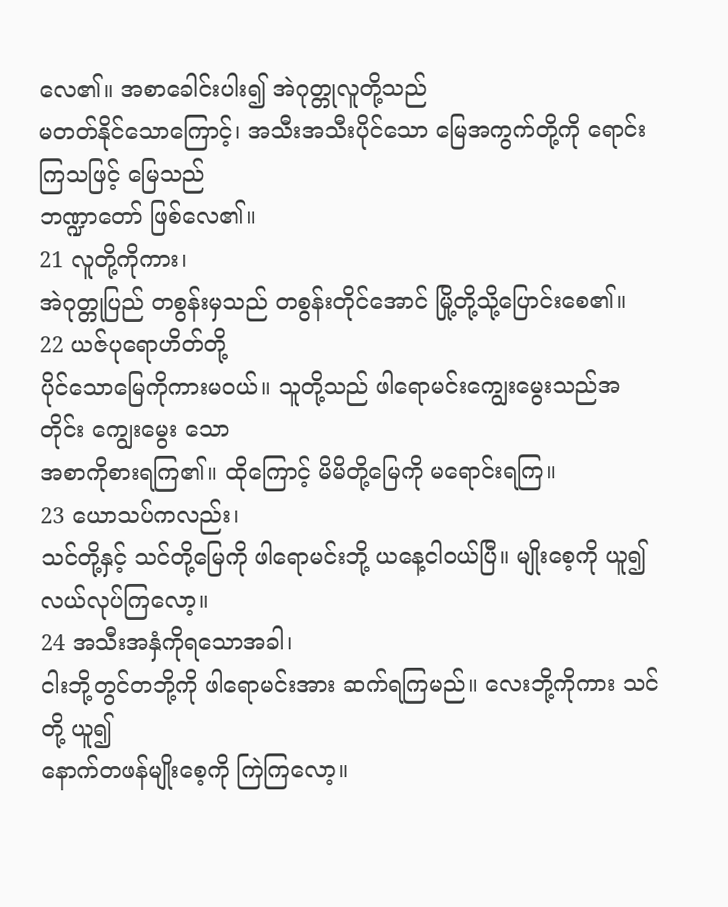လေ၏။ အစာခေါင်းပါး၍ အဲဂုတ္တုလူတို့သည်
မတတ်နိုင်သောကြောင့်၊ အသီးအသီးပိုင်သော မြေအကွက်တို့ကို ရောင်းကြသဖြင့် မြေသည်
ဘဏ္ဍာတော် ဖြစ်လေ၏။
21 လူတို့ကိုကား၊
အဲဂုတ္တုပြည် တစွန်းမှသည် တစွန်းတိုင်အောင် မြို့တို့သို့ပြောင်းစေ၏။
22 ယဇ်ပုရောဟိတ်တို့
ပိုင်သောမြေကိုကားမဝယ်။ သူတို့သည် ဖါရောမင်းကျွေးမွေးသည်အတိုင်း ကျွေးမွေး သော
အစာကိုစားရကြ၏။ ထိုကြောင့် မိမိတို့မြေကို မရောင်းရကြ။
23 ယောသပ်ကလည်း၊
သင်တို့နှင့် သင်တို့မြေကို ဖါရောမင်းဘို့ ယနေ့ငါဝယ်ပြီ။ မျိုးစေ့ကို ယူ၍
လယ်လုပ်ကြလော့။
24 အသီးအနှံကိုရသောအခါ၊
ငါးဘို့တွင်တဘို့ကို ဖါရောမင်းအား ဆက်ရကြမည်။ လေးဘို့ကိုကား သင်တို့ ယူ၍
နောက်တဖန်မျိုးစေ့ကို ကြဲကြလော့။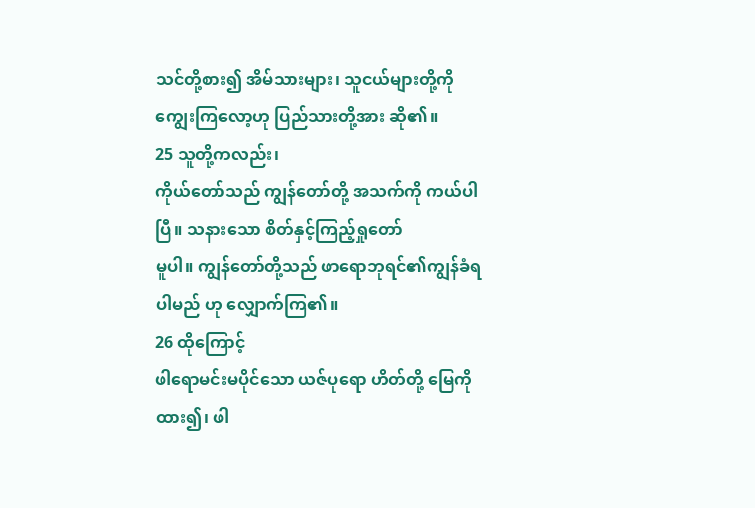သင်တို့စား၍ အိမ်သားများ၊ သူငယ်များတို့ကို
ကျွေးကြလော့ဟု ပြည်သားတို့အား ဆို၏။
25 သူတို့ကလည်း၊
ကိုယ်တော်သည် ကျွန်တော်တို့ အသက်ကို ကယ်ပါပြီ။ သနားသော စိတ်နှင့်ကြည့်ရှုတော်
မူပါ။ ကျွန်တော်တို့သည် ဖာရောဘုရင်၏ကျွန်ခံရပါမည် ဟု လျှောက်ကြ၏။
26 ထိုကြောင့်
ဖါရောမင်းမပိုင်သော ယဇ်ပုရော ဟိတ်တို့ မြေကိုထား၍၊ ဖါ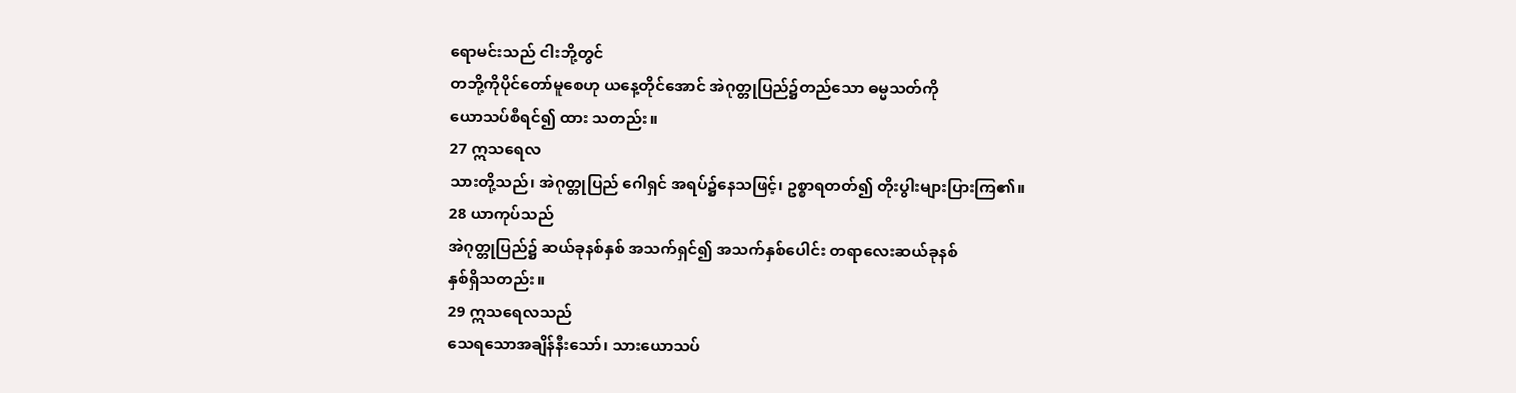ရောမင်းသည် ငါးဘို့တွင်
တဘို့ကိုပိုင်တော်မူစေဟု ယနေ့တိုင်အောင် အဲဂုတ္တုပြည်၌တည်သော ဓမ္မသတ်ကို
ယောသပ်စီရင်၍ ထား သတည်း။
27 ဣသရေလ
သားတို့သည်၊ အဲဂုတ္တုပြည် ဂေါရှင် အရပ်၌နေသဖြင့်၊ ဥစ္စာရတတ်၍ တိုးပွါးများပြားကြ၏။
28 ယာကုပ်သည်
အဲဂုတ္တုပြည်၌ ဆယ်ခုနစ်နှစ် အသက်ရှင်၍ အသက်နှစ်ပေါင်း တရာလေးဆယ်ခုနစ်
နှစ်ရှိသတည်း။
29 ဣသရေလသည်
သေရသောအချိန်နီးသော်၊ သားယောသပ်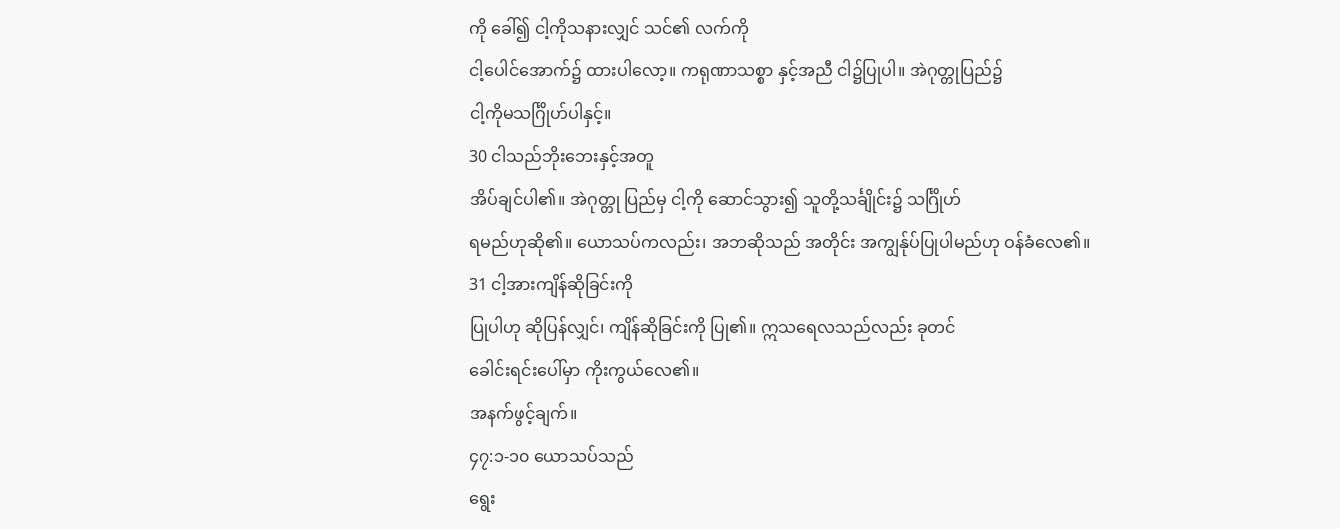ကို ခေါ်၍ ငါ့ကိုသနားလျှင် သင်၏ လက်ကို
ငါ့ပေါင်အောက်၌ ထားပါလော့။ ကရုဏာသစ္စာ နှင့်အညီ ငါ၌ပြုပါ။ အဲဂုတ္တုပြည်၌
ငါ့ကိုမသင်္ဂြိုဟ်ပါနှင့်။
30 ငါသည်ဘိုးဘေးနှင့်အတူ
အိပ်ချင်ပါ၏။ အဲဂုတ္တု ပြည်မှ ငါ့ကို ဆောင်သွား၍ သူတို့သင်္ချိုင်း၌ သင်္ဂြိုဟ်
ရမည်ဟုဆို၏။ ယောသပ်ကလည်း၊ အဘဆိုသည် အတိုင်း အကျွန်ုပ်ပြုပါမည်ဟု ဝန်ခံလေ၏။
31 ငါ့အားကျိန်ဆိုခြင်းကို
ပြုပါဟု ဆိုပြန်လျှင်၊ ကျိန်ဆိုခြင်းကို ပြု၏။ ဣသရေလသည်လည်း ခုတင်
ခေါင်းရင်းပေါ်မှာ ကိုးကွယ်လေ၏။
အနက်ဖွင့်ချက်။
၄၇:၁-၁၀ ယောသပ်သည်
ရွေး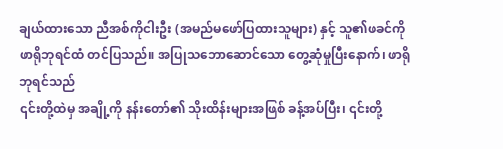ချယ်ထားသော ညီအစ်ကိုငါးဦး (အမည်မဖော်ပြထားသူများ) နှင့် သူ၏ဖခင်ကို
ဖာရိုဘုရင်ထံ တင်ပြသည်။ အပြုသဘောဆောင်သော တွေ့ဆုံမှုပြီးနောက်၊ ဖာရိုဘုရင်သည်
၎င်းတို့ထဲမှ အချို့ကို နန်းတော်၏ သိုးထိန်းများအဖြစ် ခန့်အပ်ပြီး၊ ၎င်းတို့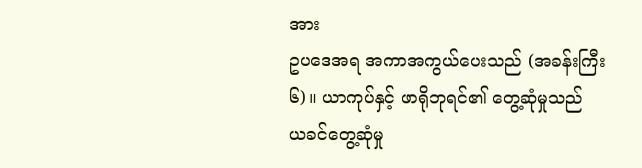အား
ဥပဒေအရ အကာအကွယ်ပေးသည် (အခန်းကြီး ၆)။ ယာကုပ်နှင့် ဖာရိုဘုရင်၏ တွေ့ဆုံမှုသည်
ယခင်တွေ့ဆုံမှု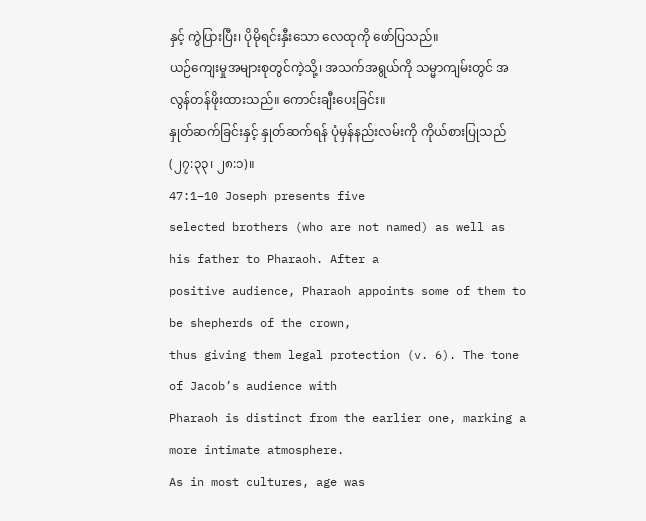နှင့် ကွဲပြားပြီး၊ ပိုမိုရင်းနှီးသော လေထုကို ဖော်ပြသည်။
ယဉ်ကျေးမှုအများစုတွင်ကဲ့သို့၊ အသက်အရွယ်ကို သမ္မာကျမ်းတွင် အလွန်တန်ဖိုးထားသည်။ ကောင်းချီးပေးခြင်း။
နှုတ်ဆက်ခြင်းနှင့် နှုတ်ဆက်ရန် ပုံမှန်နည်းလမ်းကို ကိုယ်စားပြုသည် (၂၇:၃၃၊ ၂၈:၁)။
47:1–10 Joseph presents five
selected brothers (who are not named) as well as his father to Pharaoh. After a
positive audience, Pharaoh appoints some of them to be shepherds of the crown,
thus giving them legal protection (v. 6). The tone of Jacob’s audience with
Pharaoh is distinct from the earlier one, marking a more intimate atmosphere.
As in most cultures, age was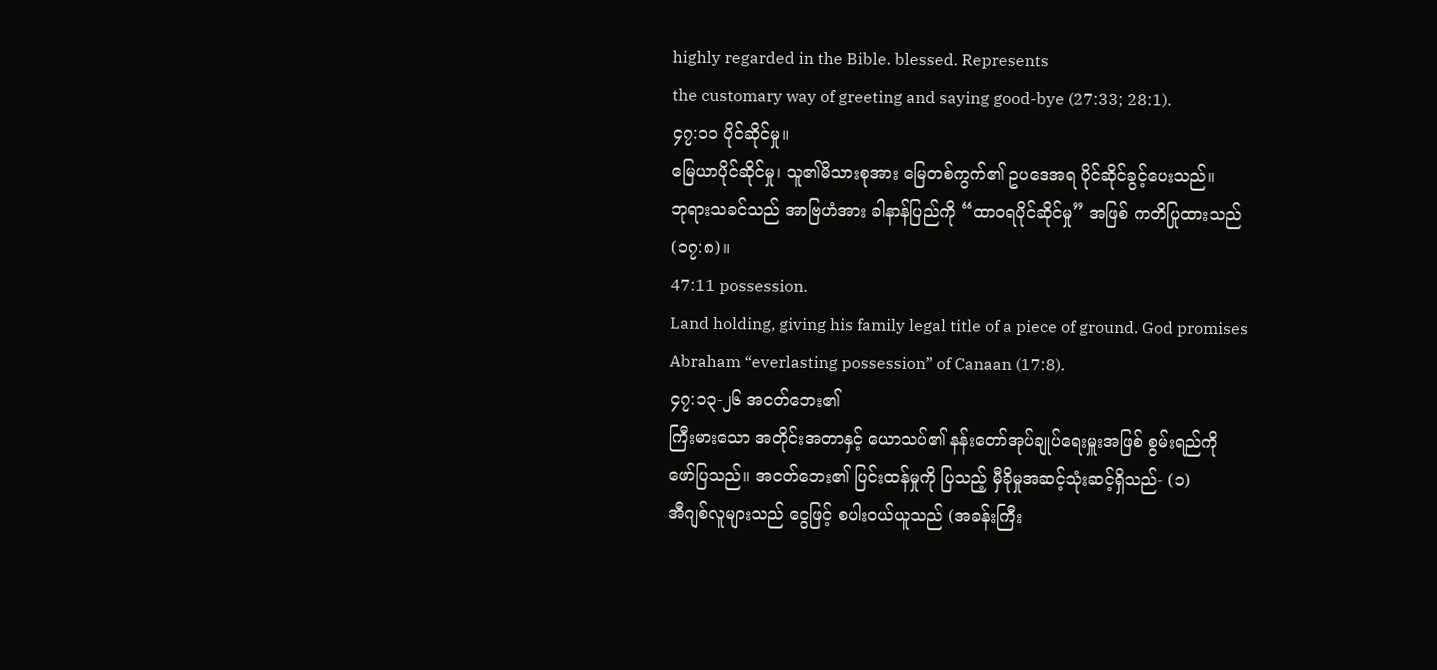highly regarded in the Bible. blessed. Represents
the customary way of greeting and saying good-bye (27:33; 28:1).
၄၇:၁၁ ပိုင်ဆိုင်မှု။
မြေယာပိုင်ဆိုင်မှု၊ သူ၏မိသားစုအား မြေတစ်ကွက်၏ ဥပဒေအရ ပိုင်ဆိုင်ခွင့်ပေးသည်။
ဘုရားသခင်သည် အာဗြဟံအား ခါနာန်ပြည်ကို “ထာဝရပိုင်ဆိုင်မှု” အဖြစ် ကတိပြုထားသည်
(၁၇:၈)။
47:11 possession.
Land holding, giving his family legal title of a piece of ground. God promises
Abraham “everlasting possession” of Canaan (17:8).
၄၇:၁၃-၂၆ အငတ်ဘေး၏
ကြီးမားသော အတိုင်းအတာနှင့် ယောသပ်၏ နန်းတော်အုပ်ချုပ်ရေးမှူးအဖြစ် စွမ်းရည်ကို
ဖော်ပြသည်။ အငတ်ဘေး၏ ပြင်းထန်မှုကို ပြသည့် မှီခိုမှုအဆင့်သုံးဆင့်ရှိသည်- (၁)
အီဂျစ်လူများသည် ငွေဖြင့် စပါးဝယ်ယူသည် (အခန်းကြီး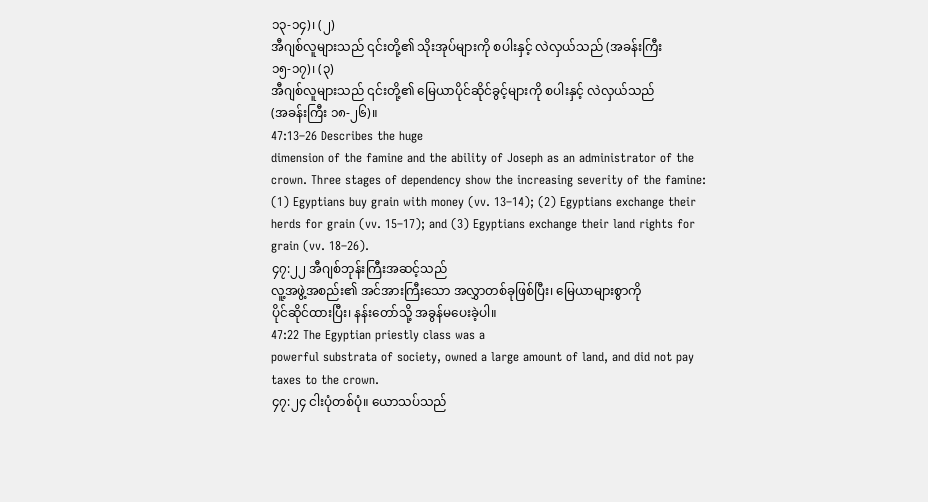၁၃-၁၄)၊ (၂)
အီဂျစ်လူများသည် ၎င်းတို့၏ သိုးအုပ်များကို စပါးနှင့် လဲလှယ်သည် (အခန်းကြီး
၁၅-၁၇)၊ (၃)
အီဂျစ်လူများသည် ၎င်းတို့၏ မြေယာပိုင်ဆိုင်ခွင့်များကို စပါးနှင့် လဲလှယ်သည်
(အခန်းကြီး ၁၈-၂၆)။
47:13–26 Describes the huge
dimension of the famine and the ability of Joseph as an administrator of the
crown. Three stages of dependency show the increasing severity of the famine:
(1) Egyptians buy grain with money (vv. 13–14); (2) Egyptians exchange their
herds for grain (vv. 15–17); and (3) Egyptians exchange their land rights for
grain (vv. 18–26).
၄၇:၂၂ အီဂျစ်ဘုန်းကြီးအဆင့်သည်
လူ့အဖွဲ့အစည်း၏ အင်အားကြီးသော အလွှာတစ်ခုဖြစ်ပြီး၊ မြေယာများစွာကို
ပိုင်ဆိုင်ထားပြီး၊ နန်းတော်သို့ အခွန်မပေးခဲ့ပါ။
47:22 The Egyptian priestly class was a
powerful substrata of society, owned a large amount of land, and did not pay
taxes to the crown.
၄၇:၂၄ ငါးပုံတစ်ပုံ။ ယောသပ်သည်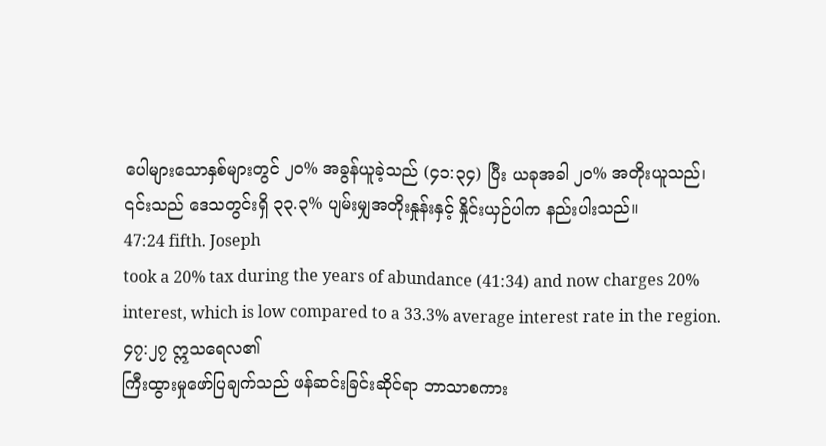ပေါများသောနှစ်များတွင် ၂၀% အခွန်ယူခဲ့သည် (၄၁:၃၄) ပြီး ယခုအခါ ၂၀% အတိုးယူသည်၊
၎င်းသည် ဒေသတွင်းရှိ ၃၃.၃% ပျမ်းမျှအတိုးနှုန်းနှင့် နှိုင်းယှဉ်ပါက နည်းပါးသည်။
47:24 fifth. Joseph
took a 20% tax during the years of abundance (41:34) and now charges 20%
interest, which is low compared to a 33.3% average interest rate in the region.
၄၇:၂၇ ဣသရေလ၏
ကြီးထွားမှုဖော်ပြချက်သည် ဖန်ဆင်းခြင်းဆိုင်ရာ ဘာသာစကား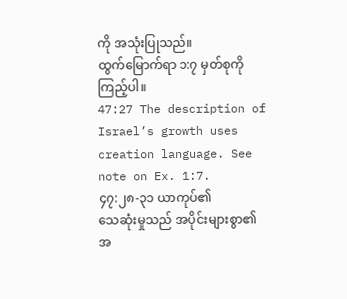ကို အသုံးပြုသည်။
ထွက်မြောက်ရာ ၁:၇ မှတ်စုကို ကြည့်ပါ။
47:27 The description of Israel’s growth uses
creation language. See note on Ex. 1:7.
၄၇:၂၈-၃၁ ယာကုပ်၏
သေဆုံးမှုသည် အပိုင်းများစွာ၏ အ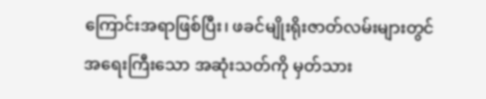ကြောင်းအရာဖြစ်ပြီး၊ ဖခင်မျိုးရိုးဇာတ်လမ်းများတွင်
အရေးကြီးသော အဆုံးသတ်ကို မှတ်သား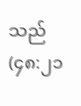သည် (၄၈:၂၁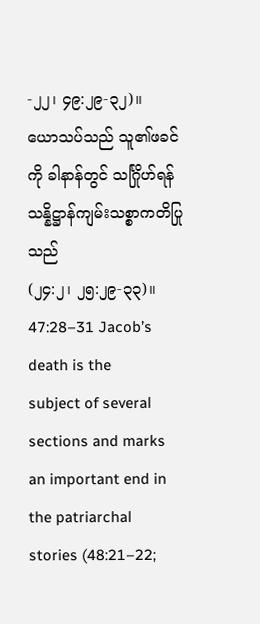-၂၂၊ ၄၉:၂၉-၃၂)။
ယောသပ်သည် သူ၏ဖခင်ကို ခါနာန်တွင် သင်္ဂြိုဟ်ရန် သန္နိဋ္ဌာန်ကျမ်းသစ္စာကတိပြုသည်
(၂၄:၂၊ ၂၅:၂၉-၃၃)။
47:28–31 Jacob’s death is the
subject of several sections and marks an important end in the patriarchal
stories (48:21–22;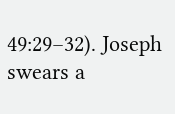49:29–32). Joseph swears a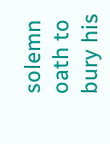solemn oath to bury his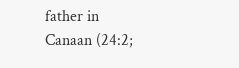father in
Canaan (24:2;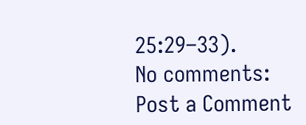25:29–33).
No comments:
Post a Comment